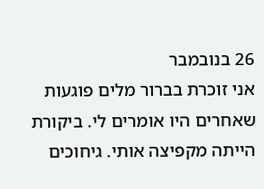26 בנובמבר
אני זוכרת בברור מלים פוגעות שאחרים היו אומרים לי. ביקורת הייתה מקפיצה אותי. גיחוכים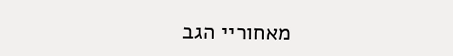מאחוריי הגב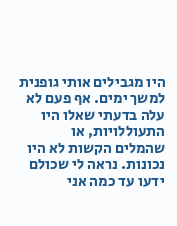היו מגבילים אותי גופנית למשך ימים. אף פעם לא עלה בדעתי שאלו היו התעוללויות, או שהמלים הקשות לא היו נכונות. נראה לי שכולם ידעו עד כמה אני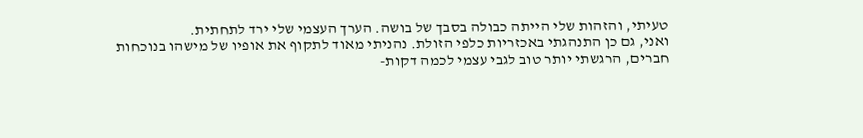טעיתי, והזהות שלי הייתה כבולה בסבך של בושה. הערך העצמי שלי ירד לתחתית.
ואני, גם כן התנהגתי באכזריות כלפי הזולת. נהניתי מאוד לתקוף את אופיו של מישהו בנוכחות חברים, הרגשתי יותר טוב לגבי עצמי לכמה דקות-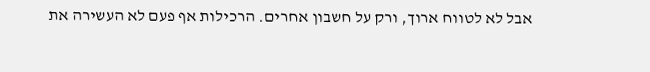אבל לא לטווח ארוך, ורק על חשבון אחרים. הרכילות אף פעם לא העשירה את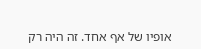אופיו של אף אחד. זה היה רק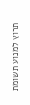תרוץ למנוע תשומת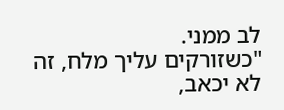לב ממני.
"כשזורקים עליך מלח, זה לא יכאב,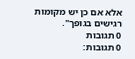אלא אם כן יש מקומות רגישים בגופך".
0 תגובות
0 תגובות: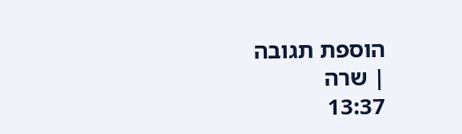הוספת תגובה
| שרה
13:37